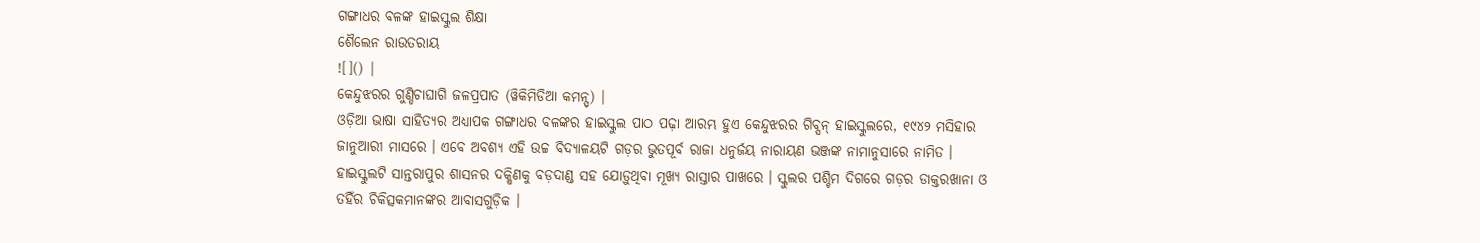ଗଙ୍ଗାଧର ବଳଙ୍କ ହାଇସ୍କୁଲ ଶିକ୍ଷା
ଶୈଲେନ ରାଉତରାୟ
![]() |
କେନ୍ଦୁଝରର ଗୁଣ୍ଡିଚାଘାଗି ଜଳପ୍ରପାତ (ୱିକିମିଡିଆ କମନ୍ସ୍) |
ଓଡ଼ିଆ ଭାଷା ସାହିତ୍ୟର ଅଧ୍ୟାପକ ଗଙ୍ଗାଧର ବଳଙ୍କର ହାଇସ୍କୁଲ ପାଠ ପଢ଼ା ଆରମ୍ଭ ହୁଏ କେନ୍ଦୁଝରର ଗିବ୍ସନ୍ ହାଇସ୍କୁଲରେ, ୧୯୪୨ ମସିହାର ଜାନୁଆରୀ ମାସରେ । ଏବେ ଅବଶ୍ୟ ଏହି ଉଚ୍ଚ ବିଦ୍ୟାଳୟଟି ଗଡ଼ର ଭୁତପୂର୍ବ ରାଜା ଧନୁର୍ଜୟ ନାରାୟଣ ଭଞ୍ଜଙ୍କ ନାମାନୁସାରେ ନାମିତ । ହାଇସ୍କୁଲଟି ସାନ୍ତରାପୁର ଶାସନର ଦକ୍ଷିଣକୁ ବଡ଼ଦାଣ୍ଡ ସହ ଯୋଡ଼ୁଥିବା ମୂଖ୍ୟ ରାସ୍ତାର ପାଖରେ । ସ୍କୁଲର ପଶ୍ଚିମ ଦିଗରେ ଗଡ଼ର ଡାକ୍ତରଖାନା ଓ ତହିଁର ଚିକିତ୍ସକମାନଙ୍କର ଆବାସଗୁଡ଼ିକ ।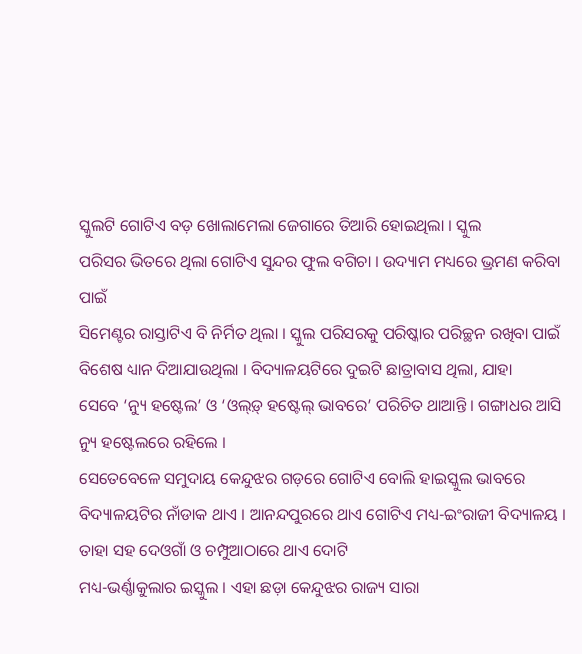ସ୍କୁଲଟି ଗୋଟିଏ ବଡ଼ ଖୋଲାମେଲା ଜେଗାରେ ତିଆରି ହୋଇଥିଲା । ସ୍କୁଲ
ପରିସର ଭିତରେ ଥିଲା ଗୋଟିଏ ସୁନ୍ଦର ଫୁଲ ବଗିଚା । ଉଦ୍ୟାମ ମଧ୍ୟରେ ଭ୍ରମଣ କରିବା ପାଇଁ
ସିମେଣ୍ଟର ରାସ୍ତାଟିଏ ବି ନିର୍ମିତ ଥିଲା । ସ୍କୁଲ ପରିସରକୁ ପରିଷ୍କାର ପରିଚ୍ଛନ ରଖିବା ପାଇଁ
ବିଶେଷ ଧ୍ୟାନ ଦିଆଯାଉଥିଲା । ବିଦ୍ୟାଳୟଟିରେ ଦୁଇଟି ଛାତ୍ରାବାସ ଥିଲା, ଯାହା
ସେବେ ‘ନ୍ୟୁ ହଷ୍ଟେଲ’ ଓ ‘ଓଲ୍ଡ଼୍ ହଷ୍ଟେଲ୍ ଭାବରେ’ ପରିଚିତ ଥାଆନ୍ତି । ଗଙ୍ଗାଧର ଆସି ନ୍ୟୁ ହଷ୍ଟେଲରେ ରହିଲେ ।
ସେତେବେଳେ ସମୁଦାୟ କେନ୍ଦୁଝର ଗଡ଼ରେ ଗୋଟିଏ ବୋଲି ହାଇସ୍କୁଲ ଭାବରେ ବିଦ୍ୟାଳୟଟିର ନାଁଡାକ ଥାଏ । ଆନନ୍ଦପୁରରେ ଥାଏ ଗୋଟିଏ ମଧ୍ୟ-ଇଂରାଜୀ ବିଦ୍ୟାଳୟ । ତାହା ସହ ଦେଓଗାଁ ଓ ଚମ୍ପୁଆଠାରେ ଥାଏ ଦୋଟି
ମଧ୍ୟ-ଭର୍ଣ୍ଣାକୁଲାର ଇସ୍କୁଲ । ଏହା ଛଡ଼ା କେନ୍ଦୁଝର ରାଜ୍ୟ ସାରା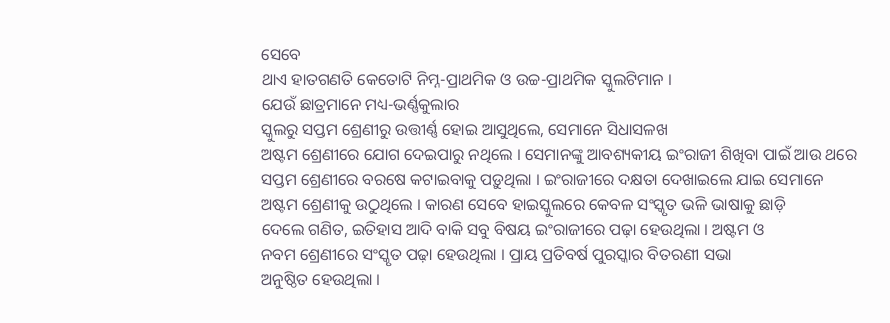ସେବେ
ଥାଏ ହାତଗଣତି କେତୋଟି ନିମ୍ନ-ପ୍ରାଥମିକ ଓ ଉଚ୍ଚ-ପ୍ରାଥମିକ ସ୍କୁଲଟିମାନ ।
ଯେଉଁ ଛାତ୍ରମାନେ ମଧ୍ୟ-ଭର୍ଣ୍ଣକୁଲାର
ସ୍କୁଲରୁ ସପ୍ତମ ଶ୍ରେଣୀରୁ ଉତ୍ତୀର୍ଣ୍ଣ ହୋଇ ଆସୁଥିଲେ, ସେମାନେ ସିଧାସଳଖ
ଅଷ୍ଟମ ଶ୍ରେଣୀରେ ଯୋଗ ଦେଇପାରୁ ନଥିଲେ । ସେମାନଙ୍କୁ ଆବଶ୍ୟକୀୟ ଇଂରାଜୀ ଶିଖିବା ପାଇଁ ଆଉ ଥରେ
ସପ୍ତମ ଶ୍ରେଣୀରେ ବରଷେ କଟାଇବାକୁ ପଡ଼ୁଥିଲା । ଇଂରାଜୀରେ ଦକ୍ଷତା ଦେଖାଇଲେ ଯାଇ ସେମାନେ
ଅଷ୍ଟମ ଶ୍ରେଣୀକୁ ଉଠୁଥିଲେ । କାରଣ ସେବେ ହାଇସ୍କୁଲରେ କେବଳ ସଂସ୍କୃତ ଭଳି ଭାଷାକୁ ଛାଡ଼ି
ଦେଲେ ଗଣିତ, ଇତିହାସ ଆଦି ବାକି ସବୁ ବିଷୟ ଇଂରାଜୀରେ ପଢ଼ା ହେଉଥିଲା । ଅଷ୍ଟମ ଓ
ନବମ ଶ୍ରେଣୀରେ ସଂସ୍କୃତ ପଢ଼ା ହେଉଥିଲା । ପ୍ରାୟ ପ୍ରତିବର୍ଷ ପୁରସ୍କାର ବିତରଣୀ ସଭା
ଅନୁଷ୍ଠିତ ହେଉଥିଲା ।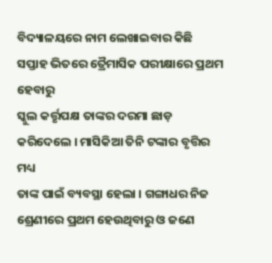ବିଦ୍ୟାଳୟରେ ନାମ ଲେଖାଇବାର କିଛି ସପ୍ତାହ ଭିତରେ ତ୍ରୈମାସିକ ପରୀକ୍ଷାରେ ପ୍ରଥମ ହେବାରୁ
ସ୍କୁଲ କର୍ତ୍ତୃପକ୍ଷ ତାଙ୍କର ଦରମା ଛାଡ଼ କରିଦେଲେ । ମାସିକିଆ ତିନି ଟଙ୍କାର ବୃତ୍ତିର ମଧ୍ୟ
ତାଙ୍କ ପାଇଁ ବ୍ୟବସ୍ଥା ହେଲା । ଗଙ୍ଗାଧର ନିଜ ଶ୍ରେଣୀରେ ପ୍ରଥମ ହେଉଥିବାରୁ ଓ ଜଣେ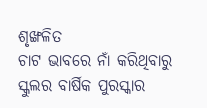ଶୃଙ୍ଖଳିତ
ଚାଟ ଭାବରେ ନାଁ କରିଥିବାରୁ ସ୍କୁଲର ବାର୍ଷିକ ପୁରସ୍କାର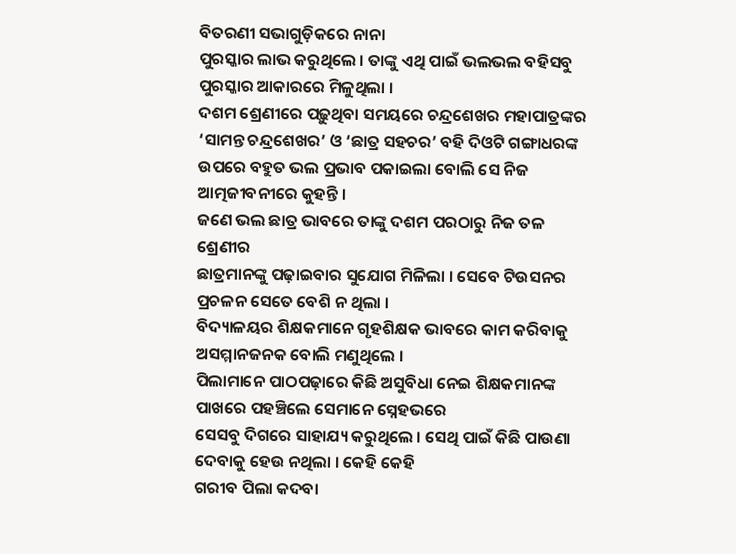ବିତରଣୀ ସଭାଗୁଡ଼ିକରେ ନାନା
ପୁରସ୍କାର ଲାଭ କରୁଥିଲେ । ତାଙ୍କୁ ଏଥି ପାଇଁ ଭଲଭଲ ବହିସବୁ ପୁରସ୍କାର ଆକାରରେ ମିଳୁଥିଲା ।
ଦଶମ ଶ୍ରେଣୀରେ ପଢ଼ୁଥିବା ସମୟରେ ଚନ୍ଦ୍ରଶେଖର ମହାପାତ୍ରଙ୍କର ‘ସାମନ୍ତ ଚନ୍ଦ୍ରଶେଖର’ ଓ ‘ଛାତ୍ର ସହଚର’ ବହି ଦିଓଟି ଗଙ୍ଗାଧରଙ୍କ
ଉପରେ ବହୁତ ଭଲ ପ୍ରଭାବ ପକାଇଲା ବୋଲି ସେ ନିଜ ଆତ୍ମଜୀବନୀରେ କୁହନ୍ତି ।
ଜଣେ ଭଲ ଛାତ୍ର ଭାବରେ ତାଙ୍କୁ ଦଶମ ପରଠାରୁ ନିଜ ତଳ ଶ୍ରେଣୀର
ଛାତ୍ରମାନଙ୍କୁ ପଢ଼ାଇବାର ସୁଯୋଗ ମିଳିଲା । ସେବେ ଟିଉସନର ପ୍ରଚଳନ ସେତେ ବେଶି ନ ଥିଲା ।
ବିଦ୍ୟାଳୟର ଶିକ୍ଷକମାନେ ଗୃହଶିକ୍ଷକ ଭାବରେ କାମ କରିବାକୁ ଅସମ୍ମାନଜନକ ବୋଲି ମଣୁଥିଲେ ।
ପିଲାମାନେ ପାଠପଢ଼ାରେ କିଛି ଅସୁବିଧା ନେଇ ଶିକ୍ଷକମାନଙ୍କ ପାଖରେ ପହଞ୍ଚିଲେ ସେମାନେ ସ୍ନେହଭରେ
ସେସବୁ ଦିଗରେ ସାହାଯ୍ୟ କରୁଥିଲେ । ସେଥି ପାଇଁ କିଛି ପାଉଣା ଦେବାକୁ ହେଉ ନଥିଲା । କେହି କେହି
ଗରୀବ ପିଲା କଦବା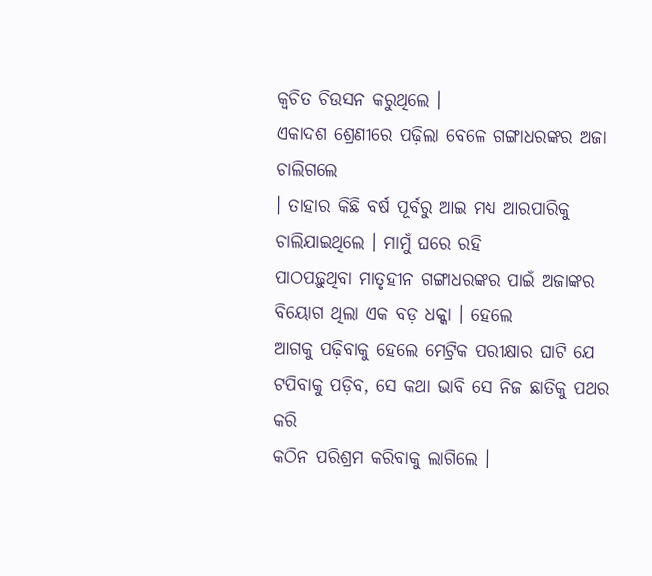କ୍ୱଚିତ ଚିଉସନ କରୁଥିଲେ ।
ଏକାଦଶ ଶ୍ରେଣୀରେ ପଢ଼ିଲା ବେଳେ ଗଙ୍ଗାଧରଙ୍କର ଅଜା ଚାଲିଗଲେ
। ତାହାର କିଛି ବର୍ଷ ପୂର୍ବରୁ ଆଇ ମଧ୍ୟ ଆରପାରିକୁ ଚାଲିଯାଇଥିଲେ । ମାମୁଁ ଘରେ ରହି
ପାଠପଢ଼ୁଥିବା ମାତୃହୀନ ଗଙ୍ଗାଧରଙ୍କର ପାଇଁ ଅଜାଙ୍କର ବିୟୋଗ ଥିଲା ଏକ ବଡ଼ ଧକ୍କା । ହେଲେ
ଆଗକୁ ପଢ଼ିବାକୁ ହେଲେ ମେଟ୍ରିକ ପରୀକ୍ଷାର ଘାଟି ଯେ ଟପିବାକୁ ପଡ଼ିବ, ସେ କଥା ଭାବି ସେ ନିଜ ଛାତିକୁ ପଥର କରି
କଠିନ ପରିଶ୍ରମ କରିବାକୁ ଲାଗିଲେ ।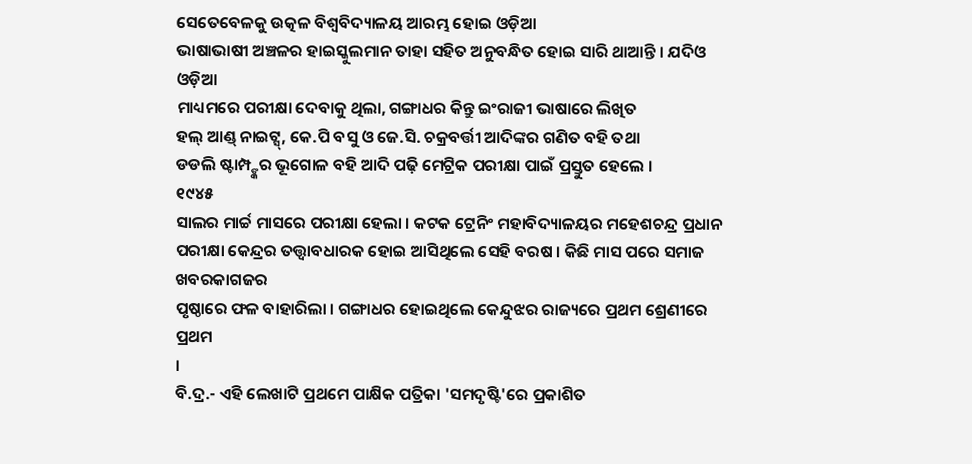ସେତେବେଳକୁ ଉତ୍କଳ ବିଶ୍ୱବିଦ୍ୟାଳୟ ଆରମ୍ଭ ହୋଇ ଓଡ଼ିଆ
ଭାଷାଭାଷୀ ଅଞ୍ଚଳର ହାଇସ୍କୁଲମାନ ତାହା ସହିତ ଅନୁବନ୍ଧିତ ହୋଇ ସାରି ଥାଆନ୍ତି । ଯଦିଓ ଓଡ଼ିଆ
ମାଧ୍ୟମରେ ପରୀକ୍ଷା ଦେବାକୁ ଥିଲା, ଗଙ୍ଗାଧର କିନ୍ତୁ ଇଂରାଜୀ ଭାଷାରେ ଲିଖିତ
ହଲ୍ ଆଣ୍ଡ୍ ନାଇଟ୍ସ୍, କେ.ପି ବସୁ ଓ ଜେ.ସି. ଚକ୍ରବର୍ତ୍ତୀ ଆଦିଙ୍କର ଗଣିତ ବହି ତଥା
ଡଡଲି ଷ୍ଟାମ୍ପ୍ଙ୍କର ଭୂଗୋଳ ବହି ଆଦି ପଢ଼ି ମେଟ୍ରିକ ପରୀକ୍ଷା ପାଇଁ ପ୍ରସ୍ତୁତ ହେଲେ ।
୧୯୪୫
ସାଲର ମାର୍ଚ୍ଚ ମାସରେ ପରୀକ୍ଷା ହେଲା । କଟକ ଟ୍ରେନିଂ ମହାବିଦ୍ୟାଳୟର ମହେଶଚନ୍ଦ୍ର ପ୍ରଧାନ
ପରୀକ୍ଷା କେନ୍ଦ୍ରର ତତ୍ତ୍ୱାବଧାରକ ହୋଇ ଆସିଥିଲେ ସେହି ବରଷ । କିଛି ମାସ ପରେ ସମାଜ ଖବରକାଗଜର
ପୃଷ୍ଠାରେ ଫଳ ବାହାରିଲା । ଗଙ୍ଗାଧର ହୋଇଥିଲେ କେନ୍ଦୁଝର ରାଜ୍ୟରେ ପ୍ରଥମ ଶ୍ରେଣୀରେ ପ୍ରଥମ
।
ବି.ଦ୍ର.- ଏହି ଲେଖାଟି ପ୍ରଥମେ ପାକ୍ଷିକ ପତ୍ରିକା 'ସମଦୃଷ୍ଟି'ରେ ପ୍ରକାଶିତ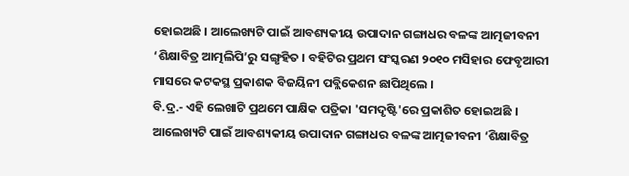ହୋଇଅଛି । ଆଲେଖ୍ୟଟି ପାଇଁ ଆବଶ୍ୟକୀୟ ଉପାଦାନ ଗଙ୍ଗାଧର ବଳଙ୍କ ଆତ୍ମଜୀବନୀ ‘ଶିକ୍ଷାବିତ୍ର ଆତ୍ମଲିପି’ରୁ ସଙ୍ଗୃହିତ । ବହିଟିର ପ୍ରଥମ ସଂସ୍କରଣ ୨୦୧୦ ମସିହାର ଫେବୃଆରୀ ମାସରେ କଟକସ୍ଥ ପ୍ରକାଶକ ବିଜୟିନୀ ପବ୍ଲିକେଶନ ଛାପିଥିଲେ ।
ବି.ଦ୍ର.- ଏହି ଲେଖାଟି ପ୍ରଥମେ ପାକ୍ଷିକ ପତ୍ରିକା 'ସମଦୃଷ୍ଟି'ରେ ପ୍ରକାଶିତ ହୋଇଅଛି । ଆଲେଖ୍ୟଟି ପାଇଁ ଆବଶ୍ୟକୀୟ ଉପାଦାନ ଗଙ୍ଗାଧର ବଳଙ୍କ ଆତ୍ମଜୀବନୀ ‘ଶିକ୍ଷାବିତ୍ର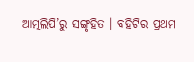ଆତ୍ମଲିପି’ରୁ ସଙ୍ଗୃହିତ । ବହିଟିର ପ୍ରଥମ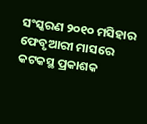ସଂସ୍କରଣ ୨୦୧୦ ମସିହାର ଫେବୃଆରୀ ମାସରେ କଟକସ୍ଥ ପ୍ରକାଶକ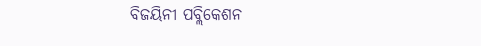ବିଜୟିନୀ ପବ୍ଲିକେଶନ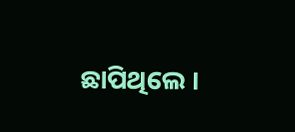ଛାପିଥିଲେ ।